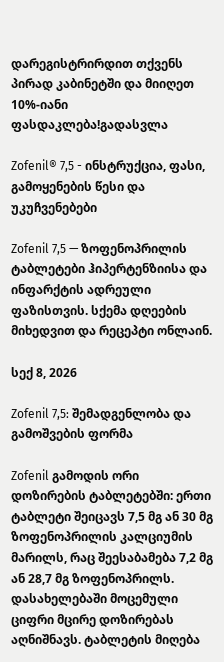დარეგისტრირდით თქვენს პირად კაბინეტში და მიიღეთ 10%-იანი ფასდაკლება!გადასვლა

Zofenil® 7,5 - ინსტრუქცია, ფასი, გამოყენების წესი და უკუჩვენებები

Zofenil 7,5 — ზოფენოპრილის ტაბლეტები ჰიპერტენზიისა და ინფარქტის ადრეული ფაზისთვის. სქემა დღეების მიხედვით და რეცეპტი ონლაინ.

სექ 8, 2026

Zofenil 7,5: შემადგენლობა და გამოშვების ფორმა

Zofenil გამოდის ორი დოზირების ტაბლეტებში: ერთი ტაბლეტი შეიცავს 7,5 მგ ან 30 მგ ზოფენოპრილის კალციუმის მარილს, რაც შეესაბამება 7,2 მგ ან 28,7 მგ ზოფენოპრილს. დასახელებაში მოცემული ციფრი მცირე დოზირებას აღნიშნავს. ტაბლეტის მიღება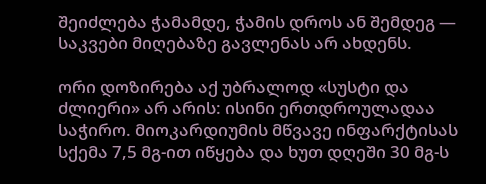შეიძლება ჭამამდე, ჭამის დროს ან შემდეგ — საკვები მიღებაზე გავლენას არ ახდენს.

ორი დოზირება აქ უბრალოდ «სუსტი და ძლიერი» არ არის: ისინი ერთდროულადაა საჭირო. მიოკარდიუმის მწვავე ინფარქტისას სქემა 7,5 მგ-ით იწყება და ხუთ დღეში 30 მგ-ს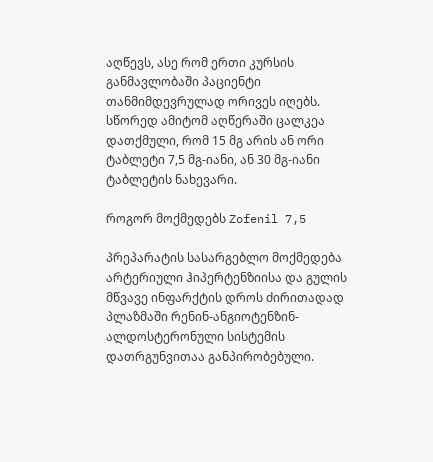აღწევს, ასე რომ ერთი კურსის განმავლობაში პაციენტი თანმიმდევრულად ორივეს იღებს. სწორედ ამიტომ აღწერაში ცალკეა დათქმული, რომ 15 მგ არის ან ორი ტაბლეტი 7,5 მგ-იანი, ან 30 მგ-იანი ტაბლეტის ნახევარი.

როგორ მოქმედებს Zofenil 7,5

პრეპარატის სასარგებლო მოქმედება არტერიული ჰიპერტენზიისა და გულის მწვავე ინფარქტის დროს ძირითადად პლაზმაში რენინ-ანგიოტენზინ-ალდოსტერონული სისტემის დათრგუნვითაა განპირობებული.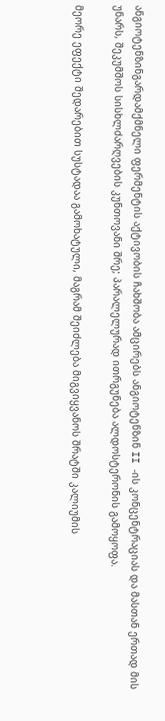ანგიოტენზინგარდამქმნელი ფერმენტის აქტივობის ჩახშობა ამცირებს ანგიოტენზინ II -ის კონცენტრაციას და მასთან ერთად მის უნარს, შეკუმშოს სისხლძარღვების კუნთოვანი შრე; პარალელურად ითრგუნება ალდოსტერონის გამოყოფა.

მეორე ეფექტი შედარებით სუსტადაა გამოხატული, მაგრამ შეიძლება მიგვიყვანოს შრატში კალიუმის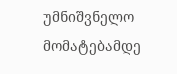უმნიშვნელო მომატებამდე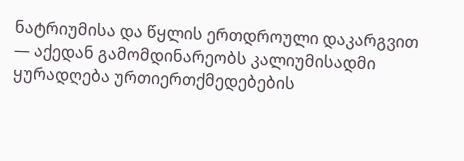ნატრიუმისა და წყლის ერთდროული დაკარგვით — აქედან გამომდინარეობს კალიუმისადმი ყურადღება ურთიერთქმედებების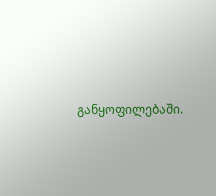განყოფილებაში.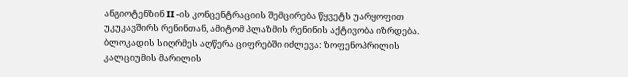ანგიოტენზინ II -ის კონცენტრაციის შემცირება წყვეტს უარყოფით უკუკავშირს რენინთან, ამიტომ პლაზმის რენინის აქტივობა იზრდება. ბლოკადის სიღრმეს აღწერა ციფრებში იძლევა: ზოფენოპრილის კალციუმის მარილის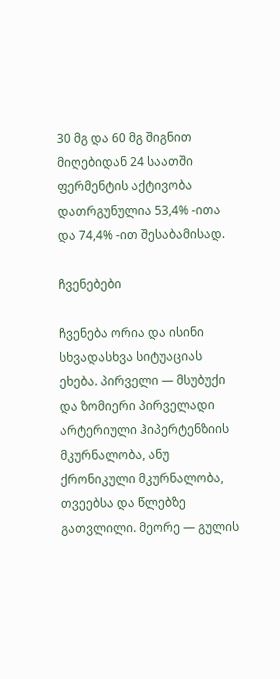30 მგ და 60 მგ შიგნით მიღებიდან 24 საათში ფერმენტის აქტივობა დათრგუნულია 53,4% -ითა და 74,4% -ით შესაბამისად.

ჩვენებები

ჩვენება ორია და ისინი სხვადასხვა სიტუაციას ეხება. პირველი — მსუბუქი და ზომიერი პირველადი არტერიული ჰიპერტენზიის მკურნალობა, ანუ ქრონიკული მკურნალობა, თვეებსა და წლებზე გათვლილი. მეორე — გულის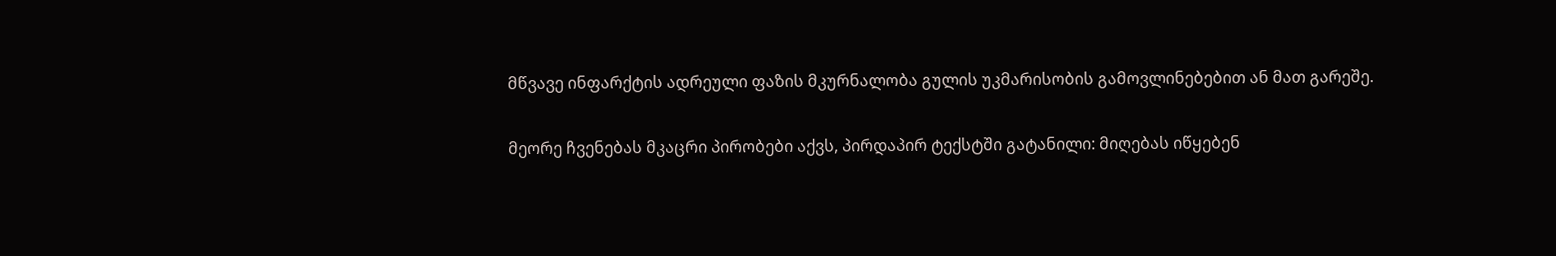მწვავე ინფარქტის ადრეული ფაზის მკურნალობა გულის უკმარისობის გამოვლინებებით ან მათ გარეშე.

მეორე ჩვენებას მკაცრი პირობები აქვს, პირდაპირ ტექსტში გატანილი: მიღებას იწყებენ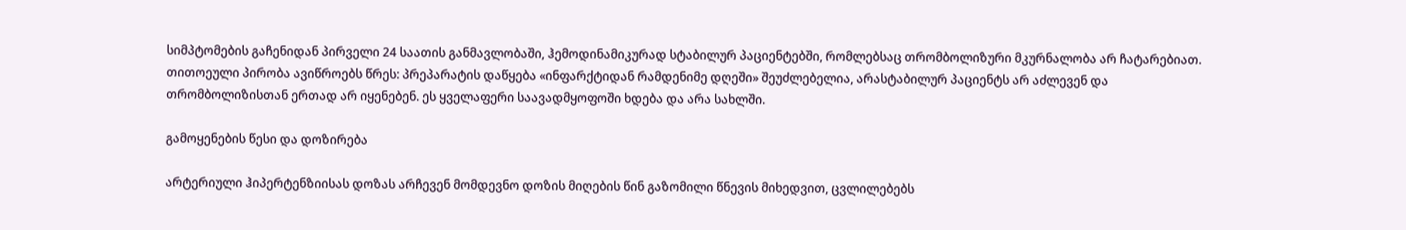სიმპტომების გაჩენიდან პირველი 24 საათის განმავლობაში, ჰემოდინამიკურად სტაბილურ პაციენტებში, რომლებსაც თრომბოლიზური მკურნალობა არ ჩატარებიათ. თითოეული პირობა ავიწროებს წრეს: პრეპარატის დაწყება «ინფარქტიდან რამდენიმე დღეში» შეუძლებელია, არასტაბილურ პაციენტს არ აძლევენ და თრომბოლიზისთან ერთად არ იყენებენ. ეს ყველაფერი საავადმყოფოში ხდება და არა სახლში.

გამოყენების წესი და დოზირება

არტერიული ჰიპერტენზიისას დოზას არჩევენ მომდევნო დოზის მიღების წინ გაზომილი წნევის მიხედვით, ცვლილებებს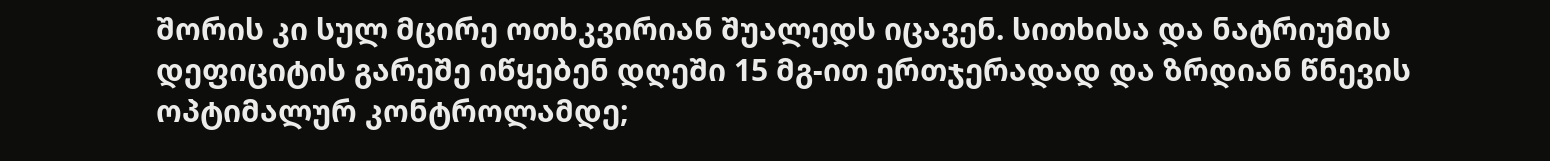შორის კი სულ მცირე ოთხკვირიან შუალედს იცავენ. სითხისა და ნატრიუმის დეფიციტის გარეშე იწყებენ დღეში 15 მგ-ით ერთჯერადად და ზრდიან წნევის ოპტიმალურ კონტროლამდე;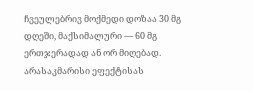ჩვეულებრივ მოქმედი დოზაა 30 მგ დღეში, მაქსიმალური — 60 მგ ერთჯერადად ან ორ მიღებად. არასაკმარისი ეფექტისას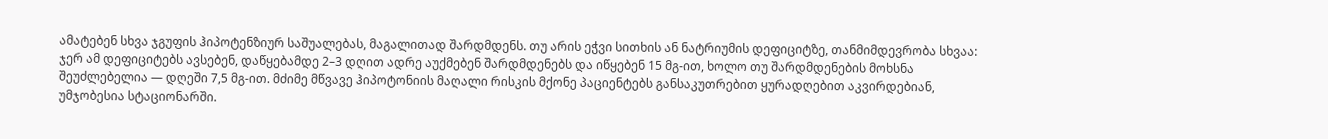ამატებენ სხვა ჯგუფის ჰიპოტენზიურ საშუალებას, მაგალითად შარდმდენს. თუ არის ეჭვი სითხის ან ნატრიუმის დეფიციტზე, თანმიმდევრობა სხვაა: ჯერ ამ დეფიციტებს ავსებენ, დაწყებამდე 2–3 დღით ადრე აუქმებენ შარდმდენებს და იწყებენ 15 მგ-ით, ხოლო თუ შარდმდენების მოხსნა შეუძლებელია — დღეში 7,5 მგ-ით. მძიმე მწვავე ჰიპოტონიის მაღალი რისკის მქონე პაციენტებს განსაკუთრებით ყურადღებით აკვირდებიან, უმჯობესია სტაციონარში.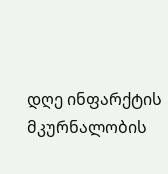დღე ინფარქტის მკურნალობის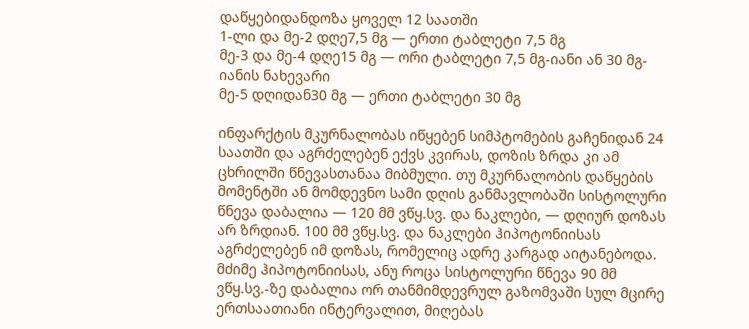დაწყებიდანდოზა ყოველ 12 საათში
1-ლი და მე-2 დღე7,5 მგ — ერთი ტაბლეტი 7,5 მგ
მე-3 და მე-4 დღე15 მგ — ორი ტაბლეტი 7,5 მგ-იანი ან 30 მგ-იანის ნახევარი
მე-5 დღიდან30 მგ — ერთი ტაბლეტი 30 მგ

ინფარქტის მკურნალობას იწყებენ სიმპტომების გაჩენიდან 24 საათში და აგრძელებენ ექვს კვირას, დოზის ზრდა კი ამ ცხრილში წნევასთანაა მიბმული. თუ მკურნალობის დაწყების მომენტში ან მომდევნო სამი დღის განმავლობაში სისტოლური წნევა დაბალია — 120 მმ ვწყ.სვ. და ნაკლები, — დღიურ დოზას არ ზრდიან. 100 მმ ვწყ.სვ. და ნაკლები ჰიპოტონიისას აგრძელებენ იმ დოზას, რომელიც ადრე კარგად აიტანებოდა. მძიმე ჰიპოტონიისას, ანუ როცა სისტოლური წნევა 90 მმ ვწყ.სვ.-ზე დაბალია ორ თანმიმდევრულ გაზომვაში სულ მცირე ერთსაათიანი ინტერვალით, მიღებას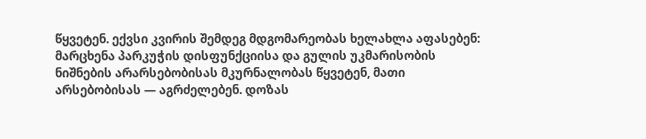წყვეტენ. ექვსი კვირის შემდეგ მდგომარეობას ხელახლა აფასებენ: მარცხენა პარკუჭის დისფუნქციისა და გულის უკმარისობის ნიშნების არარსებობისას მკურნალობას წყვეტენ, მათი არსებობისას — აგრძელებენ. დოზას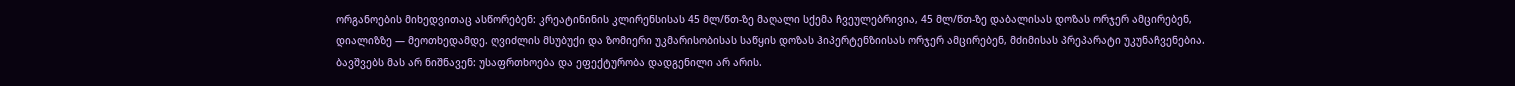ორგანოების მიხედვითაც ასწორებენ: კრეატინინის კლირენსისას 45 მლ/წთ-ზე მაღალი სქემა ჩვეულებრივია, 45 მლ/წთ-ზე დაბალისას დოზას ორჯერ ამცირებენ, დიალიზზე — მეოთხედამდე. ღვიძლის მსუბუქი და ზომიერი უკმარისობისას საწყის დოზას ჰიპერტენზიისას ორჯერ ამცირებენ, მძიმისას პრეპარატი უკუნაჩვენებია. ბავშვებს მას არ ნიშნავენ: უსაფრთხოება და ეფექტურობა დადგენილი არ არის.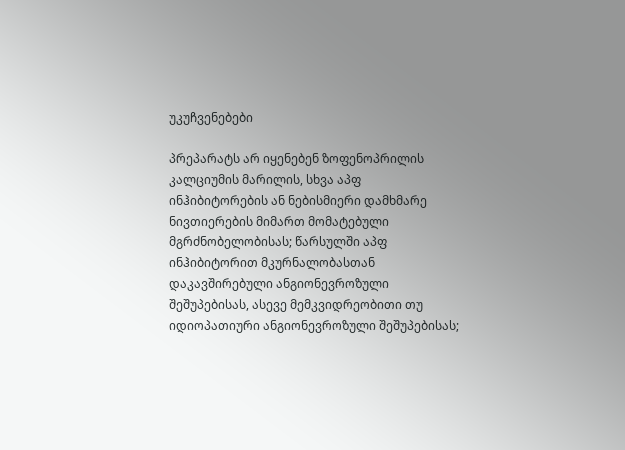უკუჩვენებები

პრეპარატს არ იყენებენ ზოფენოპრილის კალციუმის მარილის, სხვა აპფ ინჰიბიტორების ან ნებისმიერი დამხმარე ნივთიერების მიმართ მომატებული მგრძნობელობისას; წარსულში აპფ ინჰიბიტორით მკურნალობასთან დაკავშირებული ანგიონევროზული შეშუპებისას, ასევე მემკვიდრეობითი თუ იდიოპათიური ანგიონევროზული შეშუპებისას;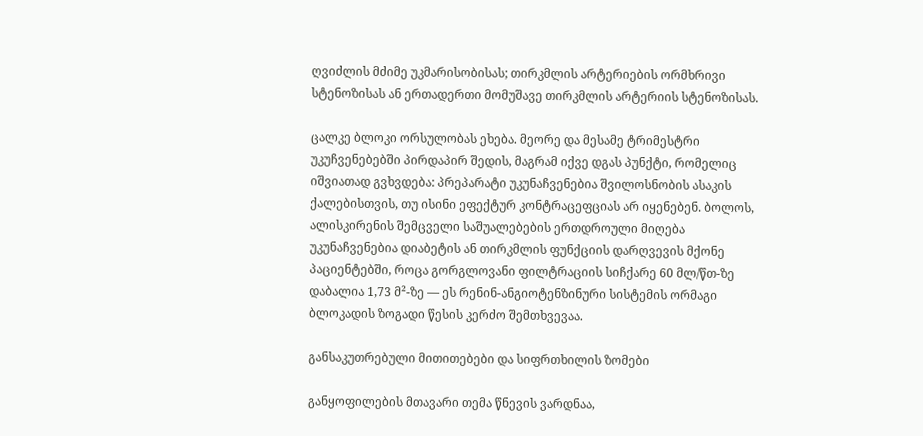ღვიძლის მძიმე უკმარისობისას; თირკმლის არტერიების ორმხრივი სტენოზისას ან ერთადერთი მომუშავე თირკმლის არტერიის სტენოზისას.

ცალკე ბლოკი ორსულობას ეხება. მეორე და მესამე ტრიმესტრი უკუჩვენებებში პირდაპირ შედის, მაგრამ იქვე დგას პუნქტი, რომელიც იშვიათად გვხვდება: პრეპარატი უკუნაჩვენებია შვილოსნობის ასაკის ქალებისთვის, თუ ისინი ეფექტურ კონტრაცეფციას არ იყენებენ. ბოლოს, ალისკირენის შემცველი საშუალებების ერთდროული მიღება უკუნაჩვენებია დიაბეტის ან თირკმლის ფუნქციის დარღვევის მქონე პაციენტებში, როცა გორგლოვანი ფილტრაციის სიჩქარე 60 მლ/წთ-ზე დაბალია 1,73 მ²-ზე — ეს რენინ-ანგიოტენზინური სისტემის ორმაგი ბლოკადის ზოგადი წესის კერძო შემთხვევაა.

განსაკუთრებული მითითებები და სიფრთხილის ზომები

განყოფილების მთავარი თემა წნევის ვარდნაა,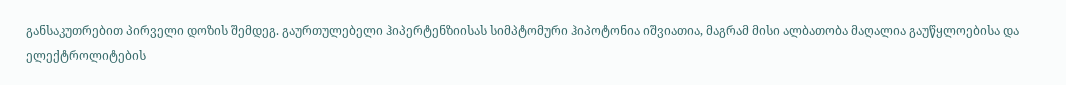განსაკუთრებით პირველი დოზის შემდეგ. გაურთულებელი ჰიპერტენზიისას სიმპტომური ჰიპოტონია იშვიათია, მაგრამ მისი ალბათობა მაღალია გაუწყლოებისა და ელექტროლიტების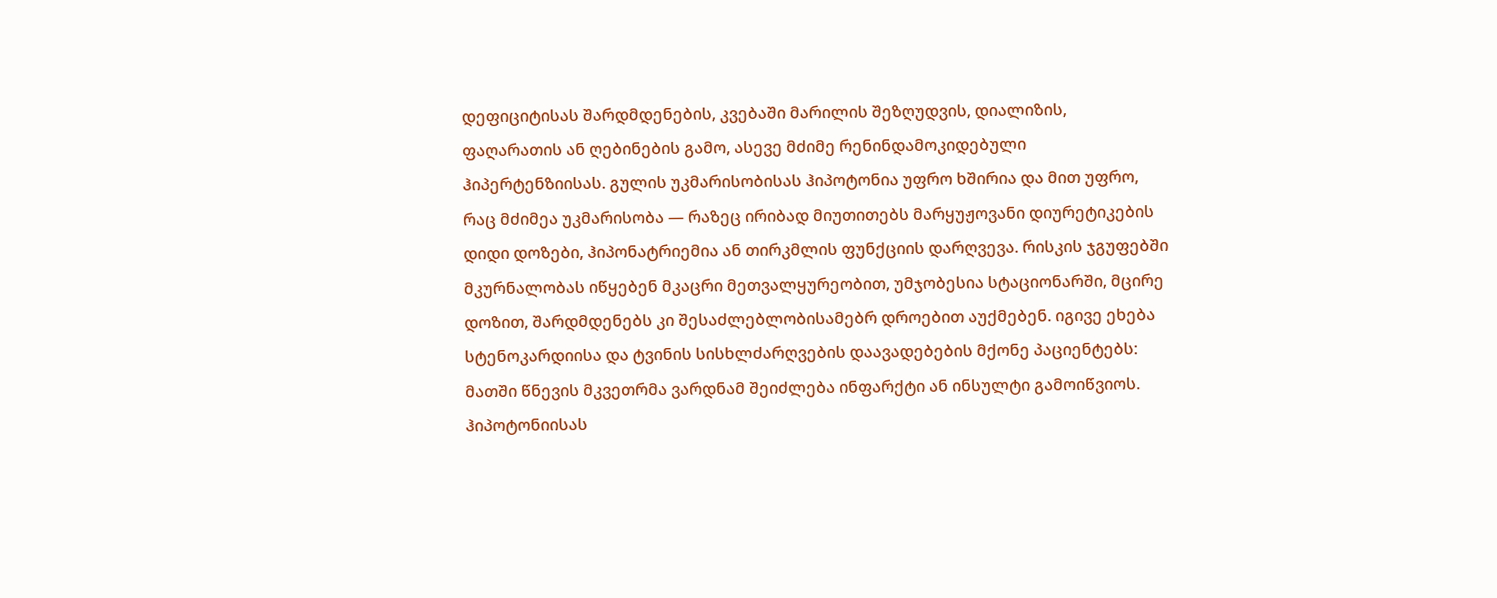დეფიციტისას შარდმდენების, კვებაში მარილის შეზღუდვის, დიალიზის, ფაღარათის ან ღებინების გამო, ასევე მძიმე რენინდამოკიდებული ჰიპერტენზიისას. გულის უკმარისობისას ჰიპოტონია უფრო ხშირია და მით უფრო, რაც მძიმეა უკმარისობა — რაზეც ირიბად მიუთითებს მარყუჟოვანი დიურეტიკების დიდი დოზები, ჰიპონატრიემია ან თირკმლის ფუნქციის დარღვევა. რისკის ჯგუფებში მკურნალობას იწყებენ მკაცრი მეთვალყურეობით, უმჯობესია სტაციონარში, მცირე დოზით, შარდმდენებს კი შესაძლებლობისამებრ დროებით აუქმებენ. იგივე ეხება სტენოკარდიისა და ტვინის სისხლძარღვების დაავადებების მქონე პაციენტებს: მათში წნევის მკვეთრმა ვარდნამ შეიძლება ინფარქტი ან ინსულტი გამოიწვიოს. ჰიპოტონიისას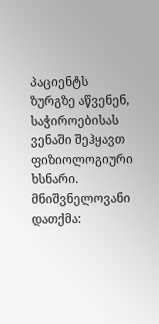პაციენტს ზურგზე აწვენენ, საჭიროებისას ვენაში შეჰყავთ ფიზიოლოგიური ხსნარი. მნიშვნელოვანი დათქმა: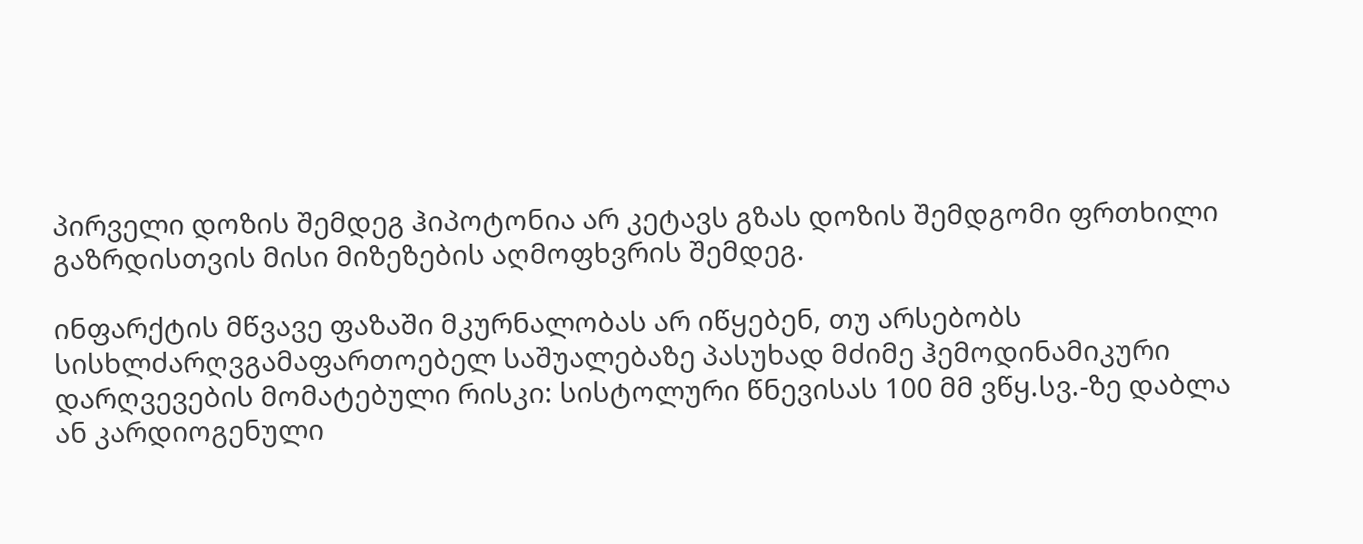პირველი დოზის შემდეგ ჰიპოტონია არ კეტავს გზას დოზის შემდგომი ფრთხილი გაზრდისთვის მისი მიზეზების აღმოფხვრის შემდეგ.

ინფარქტის მწვავე ფაზაში მკურნალობას არ იწყებენ, თუ არსებობს სისხლძარღვგამაფართოებელ საშუალებაზე პასუხად მძიმე ჰემოდინამიკური დარღვევების მომატებული რისკი: სისტოლური წნევისას 100 მმ ვწყ.სვ.-ზე დაბლა ან კარდიოგენული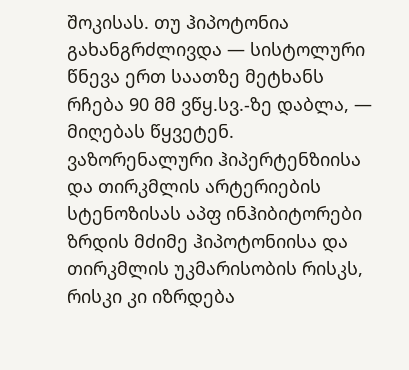შოკისას. თუ ჰიპოტონია გახანგრძლივდა — სისტოლური წნევა ერთ საათზე მეტხანს რჩება 90 მმ ვწყ.სვ.-ზე დაბლა, — მიღებას წყვეტენ. ვაზორენალური ჰიპერტენზიისა და თირკმლის არტერიების სტენოზისას აპფ ინჰიბიტორები ზრდის მძიმე ჰიპოტონიისა და თირკმლის უკმარისობის რისკს, რისკი კი იზრდება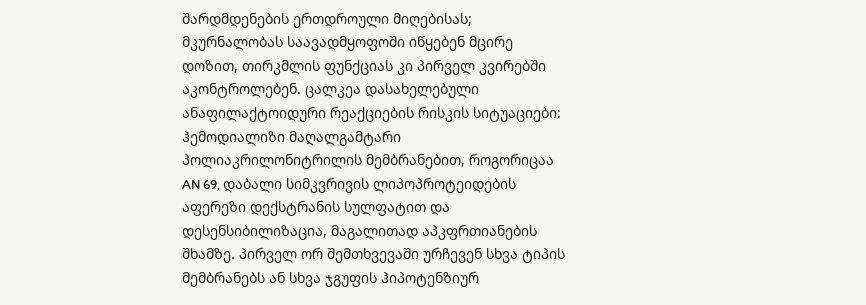შარდმდენების ერთდროული მიღებისას; მკურნალობას საავადმყოფოში იწყებენ მცირე დოზით, თირკმლის ფუნქციას კი პირველ კვირებში აკონტროლებენ. ცალკეა დასახელებული ანაფილაქტოიდური რეაქციების რისკის სიტუაციები: ჰემოდიალიზი მაღალგამტარი პოლიაკრილონიტრილის მემბრანებით, როგორიცაა AN 69, დაბალი სიმკვრივის ლიპოპროტეიდების აფერეზი დექსტრანის სულფატით და დესენსიბილიზაცია, მაგალითად აპკფრთიანების შხამზე. პირველ ორ შემთხვევაში ურჩევენ სხვა ტიპის მემბრანებს ან სხვა ჯგუფის ჰიპოტენზიურ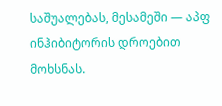საშუალებას, მესამეში — აპფ ინჰიბიტორის დროებით მოხსნას.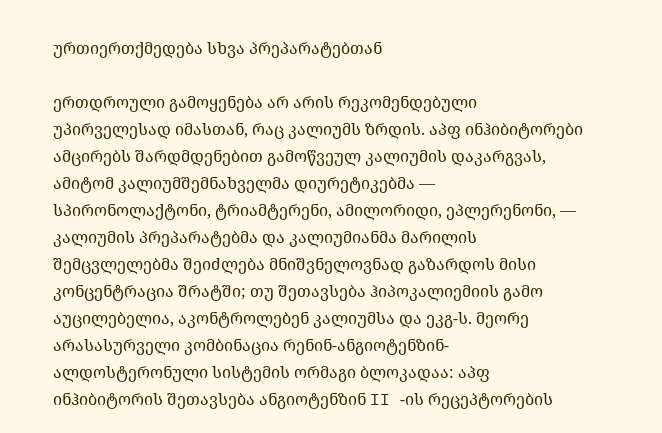ურთიერთქმედება სხვა პრეპარატებთან

ერთდროული გამოყენება არ არის რეკომენდებული უპირველესად იმასთან, რაც კალიუმს ზრდის. აპფ ინჰიბიტორები ამცირებს შარდმდენებით გამოწვეულ კალიუმის დაკარგვას, ამიტომ კალიუმშემნახველმა დიურეტიკებმა — სპირონოლაქტონი, ტრიამტერენი, ამილორიდი, ეპლერენონი, — კალიუმის პრეპარატებმა და კალიუმიანმა მარილის შემცვლელებმა შეიძლება მნიშვნელოვნად გაზარდოს მისი კონცენტრაცია შრატში; თუ შეთავსება ჰიპოკალიემიის გამო აუცილებელია, აკონტროლებენ კალიუმსა და ეკგ-ს. მეორე არასასურველი კომბინაცია რენინ-ანგიოტენზინ-ალდოსტერონული სისტემის ორმაგი ბლოკადაა: აპფ ინჰიბიტორის შეთავსება ანგიოტენზინ II -ის რეცეპტორების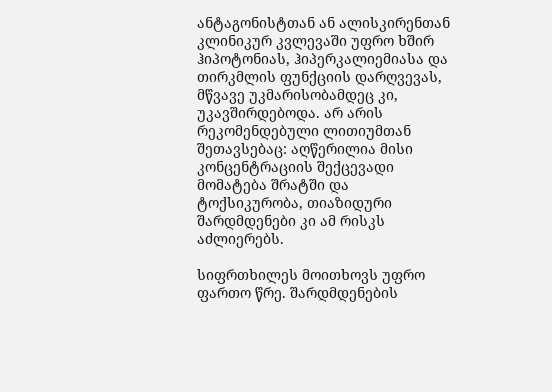ანტაგონისტთან ან ალისკირენთან კლინიკურ კვლევაში უფრო ხშირ ჰიპოტონიას, ჰიპერკალიემიასა და თირკმლის ფუნქციის დარღვევას, მწვავე უკმარისობამდეც კი, უკავშირდებოდა. არ არის რეკომენდებული ლითიუმთან შეთავსებაც: აღწერილია მისი კონცენტრაციის შექცევადი მომატება შრატში და ტოქსიკურობა, თიაზიდური შარდმდენები კი ამ რისკს აძლიერებს.

სიფრთხილეს მოითხოვს უფრო ფართო წრე. შარდმდენების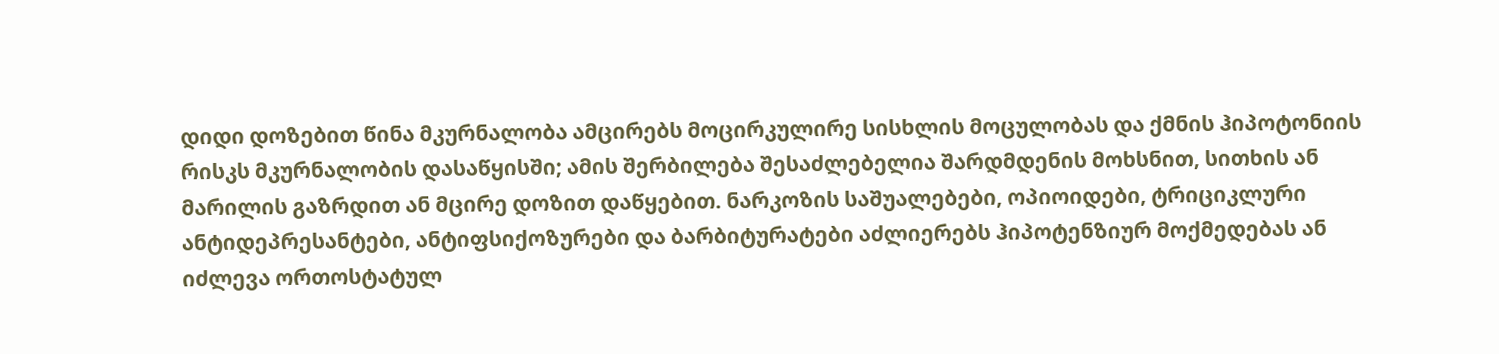დიდი დოზებით წინა მკურნალობა ამცირებს მოცირკულირე სისხლის მოცულობას და ქმნის ჰიპოტონიის რისკს მკურნალობის დასაწყისში; ამის შერბილება შესაძლებელია შარდმდენის მოხსნით, სითხის ან მარილის გაზრდით ან მცირე დოზით დაწყებით. ნარკოზის საშუალებები, ოპიოიდები, ტრიციკლური ანტიდეპრესანტები, ანტიფსიქოზურები და ბარბიტურატები აძლიერებს ჰიპოტენზიურ მოქმედებას ან იძლევა ორთოსტატულ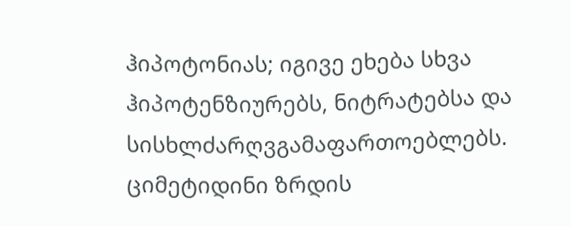ჰიპოტონიას; იგივე ეხება სხვა ჰიპოტენზიურებს, ნიტრატებსა და სისხლძარღვგამაფართოებლებს. ციმეტიდინი ზრდის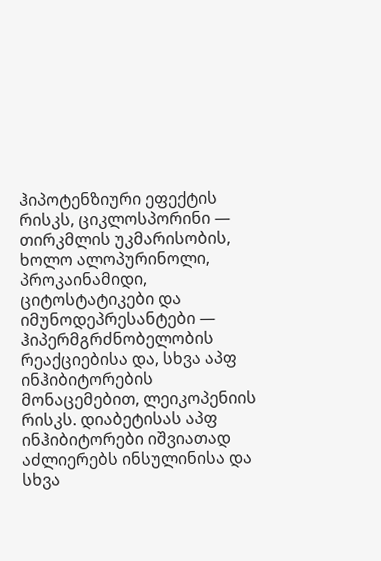ჰიპოტენზიური ეფექტის რისკს, ციკლოსპორინი — თირკმლის უკმარისობის, ხოლო ალოპურინოლი, პროკაინამიდი, ციტოსტატიკები და იმუნოდეპრესანტები — ჰიპერმგრძნობელობის რეაქციებისა და, სხვა აპფ ინჰიბიტორების მონაცემებით, ლეიკოპენიის რისკს. დიაბეტისას აპფ ინჰიბიტორები იშვიათად აძლიერებს ინსულინისა და სხვა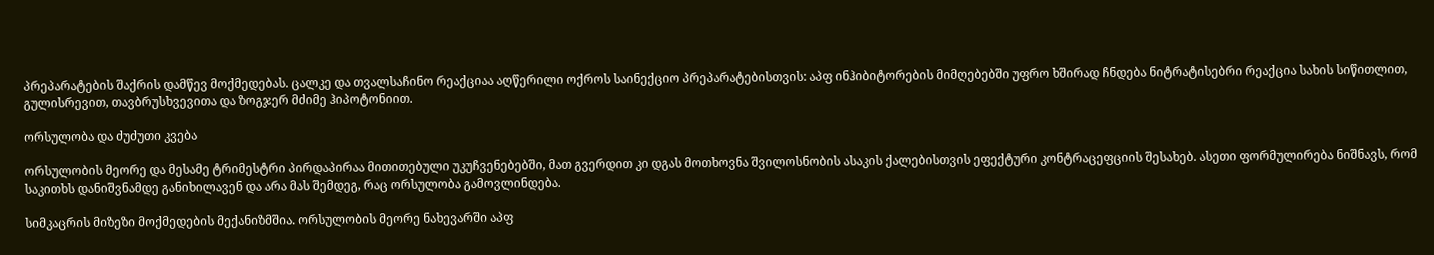პრეპარატების შაქრის დამწევ მოქმედებას. ცალკე და თვალსაჩინო რეაქციაა აღწერილი ოქროს საინექციო პრეპარატებისთვის: აპფ ინჰიბიტორების მიმღებებში უფრო ხშირად ჩნდება ნიტრატისებრი რეაქცია სახის სიწითლით, გულისრევით, თავბრუსხვევითა და ზოგჯერ მძიმე ჰიპოტონიით.

ორსულობა და ძუძუთი კვება

ორსულობის მეორე და მესამე ტრიმესტრი პირდაპირაა მითითებული უკუჩვენებებში, მათ გვერდით კი დგას მოთხოვნა შვილოსნობის ასაკის ქალებისთვის ეფექტური კონტრაცეფციის შესახებ. ასეთი ფორმულირება ნიშნავს, რომ საკითხს დანიშვნამდე განიხილავენ და არა მას შემდეგ, რაც ორსულობა გამოვლინდება.

სიმკაცრის მიზეზი მოქმედების მექანიზმშია. ორსულობის მეორე ნახევარში აპფ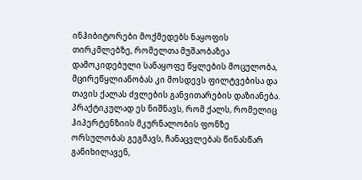ინჰიბიტორები მოქმედებს ნაყოფის თირკმლებზე, რომელთა მუშაობაზეა დამოკიდებული სანაყოფე წყლების მოცულობა, მცირეწყლიანობას კი მოსდევს ფილტვებისა და თავის ქალას ძვლების განვითარების დაზიანება. პრაქტიკულად ეს ნიშნავს, რომ ქალს, რომელიც ჰიპერტენზიის მკურნალობის ფონზე ორსულობას გეგმავს, ჩანაცვლებას წინასწარ განიხილავენ,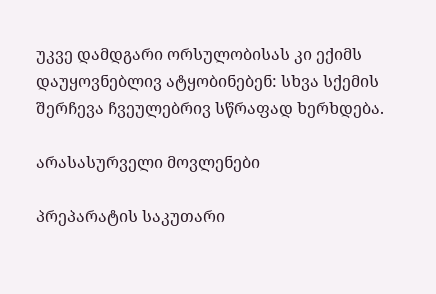უკვე დამდგარი ორსულობისას კი ექიმს დაუყოვნებლივ ატყობინებენ: სხვა სქემის შერჩევა ჩვეულებრივ სწრაფად ხერხდება.

არასასურველი მოვლენები

პრეპარატის საკუთარი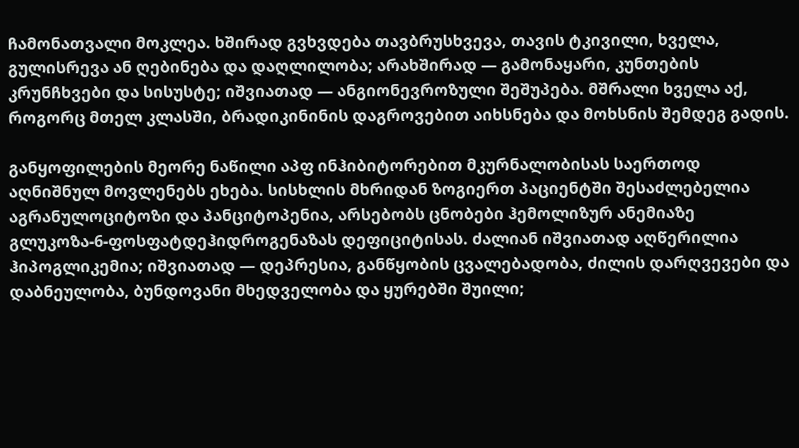ჩამონათვალი მოკლეა. ხშირად გვხვდება თავბრუსხვევა, თავის ტკივილი, ხველა, გულისრევა ან ღებინება და დაღლილობა; არახშირად — გამონაყარი, კუნთების კრუნჩხვები და სისუსტე; იშვიათად — ანგიონევროზული შეშუპება. მშრალი ხველა აქ, როგორც მთელ კლასში, ბრადიკინინის დაგროვებით აიხსნება და მოხსნის შემდეგ გადის.

განყოფილების მეორე ნაწილი აპფ ინჰიბიტორებით მკურნალობისას საერთოდ აღნიშნულ მოვლენებს ეხება. სისხლის მხრიდან ზოგიერთ პაციენტში შესაძლებელია აგრანულოციტოზი და პანციტოპენია, არსებობს ცნობები ჰემოლიზურ ანემიაზე გლუკოზა-6-ფოსფატდეჰიდროგენაზას დეფიციტისას. ძალიან იშვიათად აღწერილია ჰიპოგლიკემია; იშვიათად — დეპრესია, განწყობის ცვალებადობა, ძილის დარღვევები და დაბნეულობა, ბუნდოვანი მხედველობა და ყურებში შუილი;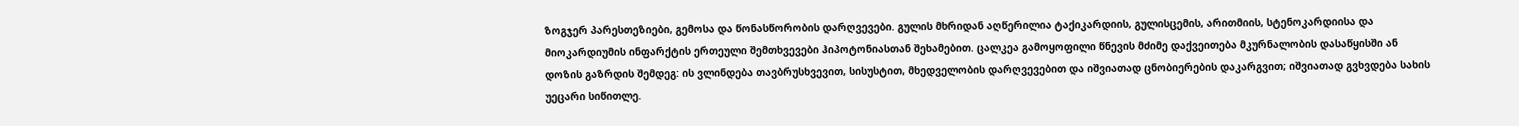ზოგჯერ პარესთეზიები, გემოსა და წონასწორობის დარღვევები. გულის მხრიდან აღწერილია ტაქიკარდიის, გულისცემის, არითმიის, სტენოკარდიისა და მიოკარდიუმის ინფარქტის ერთეული შემთხვევები ჰიპოტონიასთან შეხამებით. ცალკეა გამოყოფილი წნევის მძიმე დაქვეითება მკურნალობის დასაწყისში ან დოზის გაზრდის შემდეგ: ის ვლინდება თავბრუსხვევით, სისუსტით, მხედველობის დარღვევებით და იშვიათად ცნობიერების დაკარგვით; იშვიათად გვხვდება სახის უეცარი სიწითლე.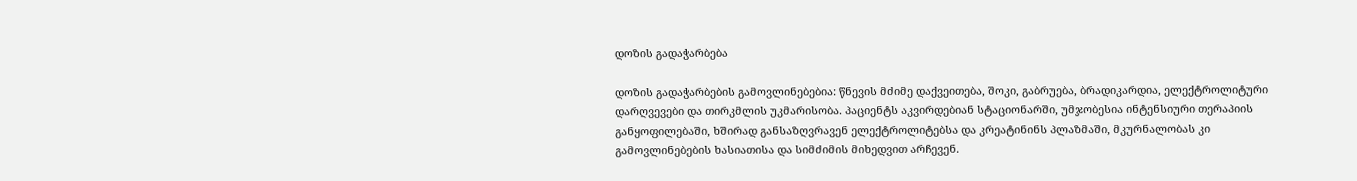დოზის გადაჭარბება

დოზის გადაჭარბების გამოვლინებებია: წნევის მძიმე დაქვეითება, შოკი, გაბრუება, ბრადიკარდია, ელექტროლიტური დარღვევები და თირკმლის უკმარისობა. პაციენტს აკვირდებიან სტაციონარში, უმჯობესია ინტენსიური თერაპიის განყოფილებაში, ხშირად განსაზღვრავენ ელექტროლიტებსა და კრეატინინს პლაზმაში, მკურნალობას კი გამოვლინებების ხასიათისა და სიმძიმის მიხედვით არჩევენ.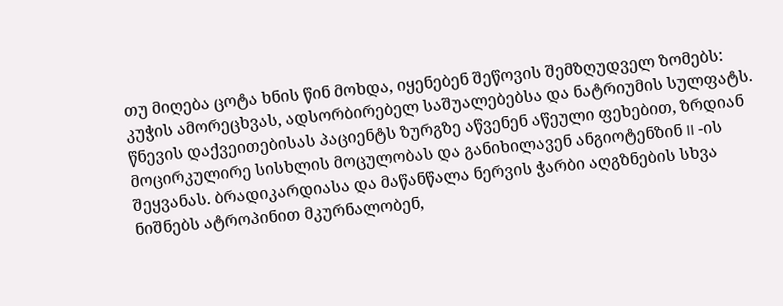თუ მიღება ცოტა ხნის წინ მოხდა, იყენებენ შეწოვის შემზღუდველ ზომებს: კუჭის ამორეცხვას, ადსორბირებელ საშუალებებსა და ნატრიუმის სულფატს. წნევის დაქვეითებისას პაციენტს ზურგზე აწვენენ აწეული ფეხებით, ზრდიან მოცირკულირე სისხლის მოცულობას და განიხილავენ ანგიოტენზინ II -ის შეყვანას. ბრადიკარდიასა და მაწანწალა ნერვის ჭარბი აღგზნების სხვა ნიშნებს ატროპინით მკურნალობენ,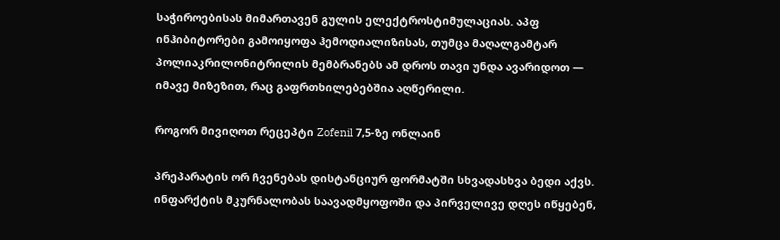საჭიროებისას მიმართავენ გულის ელექტროსტიმულაციას. აპფ ინჰიბიტორები გამოიყოფა ჰემოდიალიზისას, თუმცა მაღალგამტარ პოლიაკრილონიტრილის მემბრანებს ამ დროს თავი უნდა ავარიდოთ — იმავე მიზეზით, რაც გაფრთხილებებშია აღწერილი.

როგორ მივიღოთ რეცეპტი Zofenil 7,5-ზე ონლაინ

პრეპარატის ორ ჩვენებას დისტანციურ ფორმატში სხვადასხვა ბედი აქვს. ინფარქტის მკურნალობას საავადმყოფოში და პირველივე დღეს იწყებენ,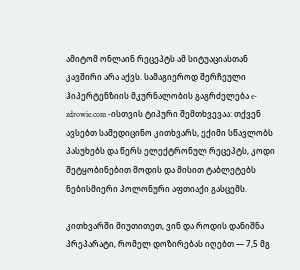ამიტომ ონლაინ რეცეპტს ამ სიტუაციასთან კავშირი არა აქვს. სამაგიეროდ შერჩეული ჰიპერტენზიის მკურნალობის გაგრძელება e-zdrowie.com -ისთვის ტიპური შემთხვევაა: თქვენ ავსებთ სამედიცინო კითხვარს, ექიმი სწავლობს პასუხებს და წერს ელექტრონულ რეცეპტს, კოდი შეტყობინებით მოდის და მისით ტაბლეტებს ნებისმიერი პოლონური აფთიაქი გასცემს.

კითხვარში მიუთითეთ, ვინ და როდის დანიშნა პრეპარატი, რომელ დოზირებას იღებთ — 7,5 მგ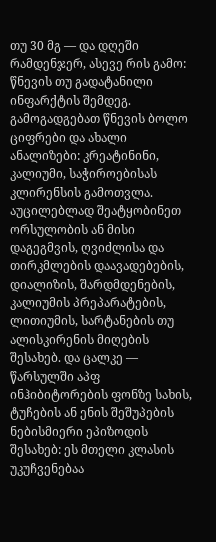თუ 30 მგ — და დღეში რამდენჯერ, ასევე რის გამო: წნევის თუ გადატანილი ინფარქტის შემდეგ. გამოგადგებათ წნევის ბოლო ციფრები და ახალი ანალიზები: კრეატინინი, კალიუმი, საჭიროებისას კლირენსის გამოთვლა. აუცილებლად შეატყობინეთ ორსულობის ან მისი დაგეგმვის, ღვიძლისა და თირკმლების დაავადებების, დიალიზის, შარდმდენების, კალიუმის პრეპარატების, ლითიუმის, სარტანების თუ ალისკირენის მიღების შესახებ. და ცალკე — წარსულში აპფ ინჰიბიტორების ფონზე სახის, ტუჩების ან ენის შეშუპების ნებისმიერი ეპიზოდის შესახებ: ეს მთელი კლასის უკუჩვენებაა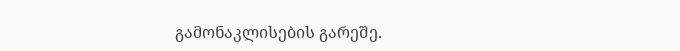გამონაკლისების გარეშე.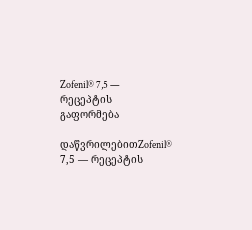Zofenil® 7,5 — რეცეპტის გაფორმება

დაწვრილებითZofenil® 7,5 — რეცეპტის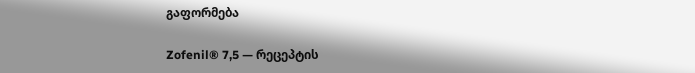გაფორმება

Zofenil® 7,5 — რეცეპტის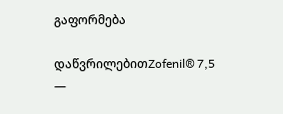გაფორმება

დაწვრილებითZofenil® 7,5 —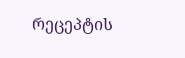რეცეპტის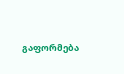გაფორმება